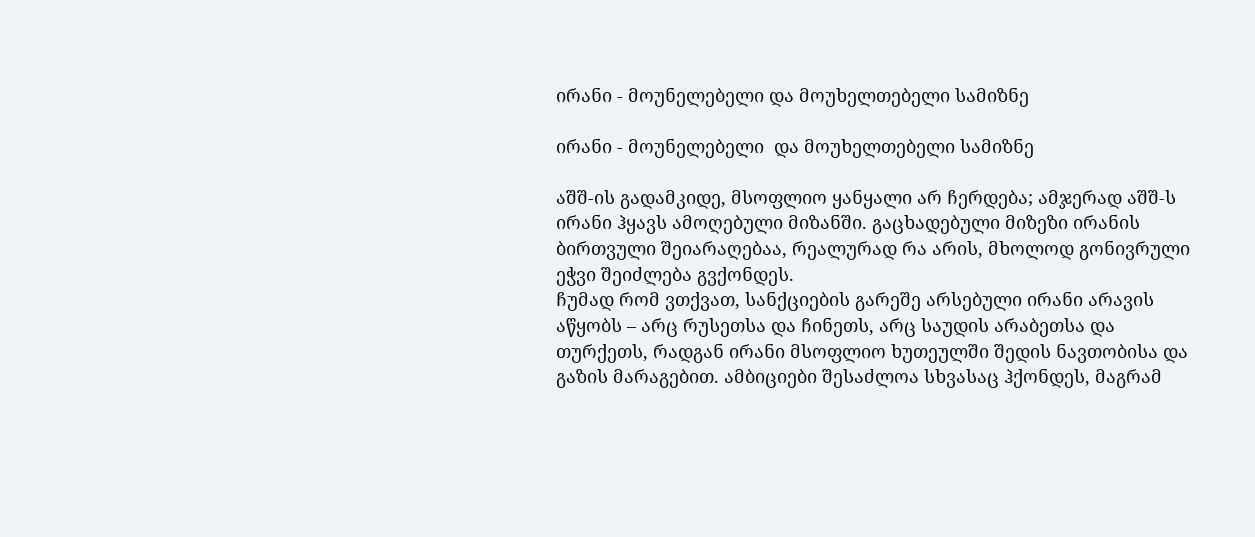ირანი - მოუნელებელი და მოუხელთებელი სამიზნე

ირანი - მოუნელებელი  და მოუხელთებელი სამიზნე

აშშ-ის გადამკიდე, მსოფლიო ყანყალი არ ჩერდება; ამჯერად აშშ-ს ირანი ჰყავს ამოღებული მიზანში. გაცხადებული მიზეზი ირანის ბირთვული შეიარაღებაა, რეალურად რა არის, მხოლოდ გონივრული ეჭვი შეიძლება გვქონდეს.
ჩუმად რომ ვთქვათ, სანქციების გარეშე არსებული ირანი არავის აწყობს – არც რუსეთსა და ჩინეთს, არც საუდის არაბეთსა და თურქეთს, რადგან ირანი მსოფლიო ხუთეულში შედის ნავთობისა და გაზის მარაგებით. ამბიციები შესაძლოა სხვასაც ჰქონდეს, მაგრამ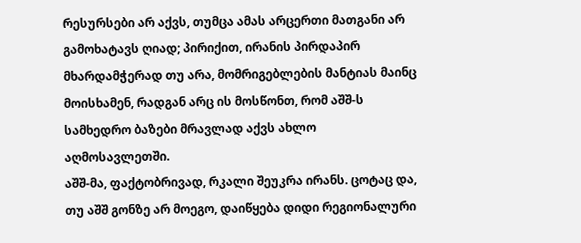რესურსები არ აქვს, თუმცა ამას არცერთი მათგანი არ გამოხატავს ღიად; პირიქით, ირანის პირდაპირ მხარდამჭერად თუ არა, მომრიგებლების მანტიას მაინც მოისხამენ, რადგან არც ის მოსწონთ, რომ აშშ-ს სამხედრო ბაზები მრავლად აქვს ახლო აღმოსავლეთში.
აშშ-მა, ფაქტობრივად, რკალი შეუკრა ირანს. ცოტაც და, თუ აშშ გონზე არ მოეგო, დაიწყება დიდი რეგიონალური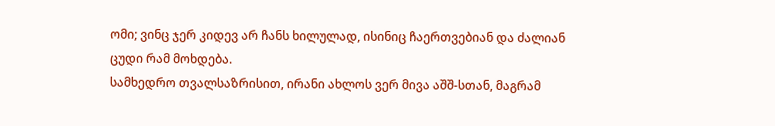ომი; ვინც ჯერ კიდევ არ ჩანს ხილულად, ისინიც ჩაერთვებიან და ძალიან ცუდი რამ მოხდება.
სამხედრო თვალსაზრისით, ირანი ახლოს ვერ მივა აშშ-სთან, მაგრამ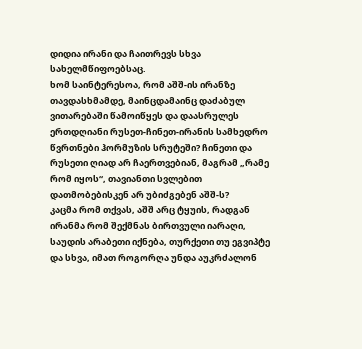დიდია ირანი და ჩაითრევს სხვა სახელმწიფოებსაც.
ხომ საინტერესოა, რომ აშშ-ის ირანზე თავდასხმამდე, მაინცდამაინც დაძაბულ ვითარებაში წამოიწყეს და დაასრულეს ერთდღიანი რუსეთ-ჩინეთ-ირანის სამხედრო წვრთნები ჰორმუზის სრუტეში? ჩინეთი და რუსეთი ღიად არ ჩაერთვებიან, მაგრამ „რამე რომ იყოს“, თავიანთი სვლებით დათმობებისკენ არ უბიძგებენ აშშ-ს?
კაცმა რომ თქვას, აშშ არც ტყუის, რადგან ირანმა რომ შექმნას ბირთვული იარაღი, საუდის არაბეთი იქნება, თურქეთი თუ ეგვიპტე და სხვა, იმათ როგორღა უნდა აუკრძალონ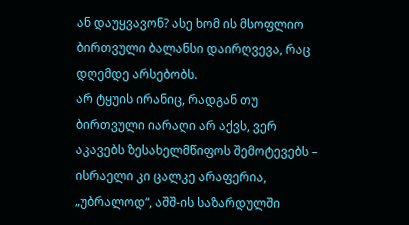ან დაუყვავონ? ასე ხომ ის მსოფლიო ბირთვული ბალანსი დაირღვევა, რაც დღემდე არსებობს.
არ ტყუის ირანიც, რადგან თუ ბირთვული იარაღი არ აქვს, ვერ აკავებს ზესახელმწიფოს შემოტევებს – ისრაელი კი ცალკე არაფერია, „უბრალოდ“, აშშ-ის საზარდულში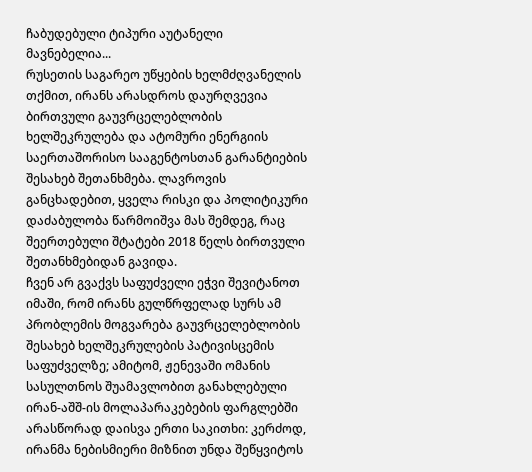ჩაბუდებული ტიპური აუტანელი მავნებელია...
რუსეთის საგარეო უწყების ხელმძღვანელის თქმით, ირანს არასდროს დაურღვევია ბირთვული გაუვრცელებლობის ხელშეკრულება და ატომური ენერგიის საერთაშორისო სააგენტოსთან გარანტიების შესახებ შეთანხმება. ლავროვის განცხადებით, ყველა რისკი და პოლიტიკური დაძაბულობა წარმოიშვა მას შემდეგ, რაც შეერთებული შტატები 2018 წელს ბირთვული შეთანხმებიდან გავიდა.
ჩვენ არ გვაქვს საფუძველი ეჭვი შევიტანოთ იმაში, რომ ირანს გულწრფელად სურს ამ პრობლემის მოგვარება გაუვრცელებლობის შესახებ ხელშეკრულების პატივისცემის საფუძველზე; ამიტომ, ჟენევაში ომანის სასულთნოს შუამავლობით განახლებული ირან-აშშ-ის მოლაპარაკებების ფარგლებში არასწორად დაისვა ერთი საკითხი: კერძოდ, ირანმა ნებისმიერი მიზნით უნდა შეწყვიტოს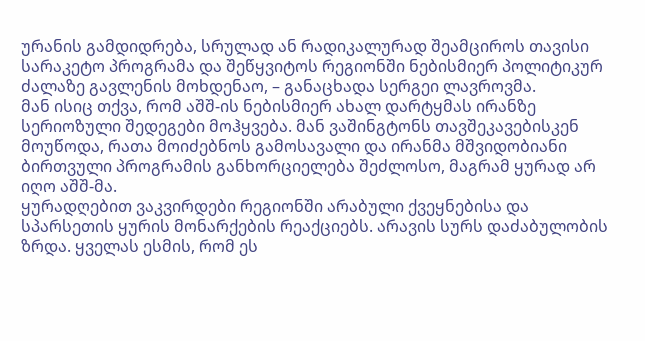ურანის გამდიდრება, სრულად ან რადიკალურად შეამციროს თავისი სარაკეტო პროგრამა და შეწყვიტოს რეგიონში ნებისმიერ პოლიტიკურ ძალაზე გავლენის მოხდენაო, – განაცხადა სერგეი ლავროვმა.
მან ისიც თქვა, რომ აშშ-ის ნებისმიერ ახალ დარტყმას ირანზე სერიოზული შედეგები მოჰყვება. მან ვაშინგტონს თავშეკავებისკენ მოუწოდა, რათა მოიძებნოს გამოსავალი და ირანმა მშვიდობიანი ბირთვული პროგრამის განხორციელება შეძლოსო, მაგრამ ყურად არ იღო აშშ-მა.
ყურადღებით ვაკვირდები რეგიონში არაბული ქვეყნებისა და სპარსეთის ყურის მონარქების რეაქციებს. არავის სურს დაძაბულობის ზრდა. ყველას ესმის, რომ ეს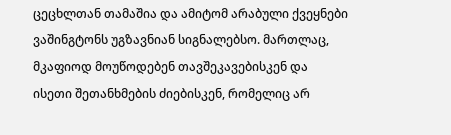ცეცხლთან თამაშია და ამიტომ არაბული ქვეყნები ვაშინგტონს უგზავნიან სიგნალებსო. მართლაც, მკაფიოდ მოუწოდებენ თავშეკავებისკენ და ისეთი შეთანხმების ძიებისკენ, რომელიც არ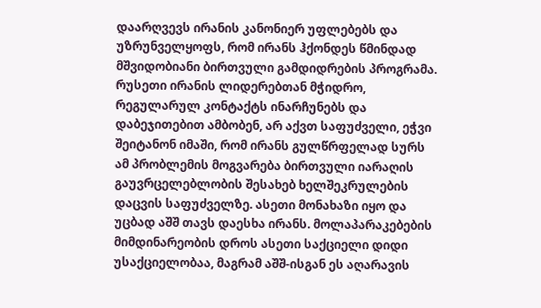დაარღვევს ირანის კანონიერ უფლებებს და უზრუნველყოფს, რომ ირანს ჰქონდეს წმინდად მშვიდობიანი ბირთვული გამდიდრების პროგრამა.
რუსეთი ირანის ლიდერებთან მჭიდრო, რეგულარულ კონტაქტს ინარჩუნებს და დაბეჯითებით ამბობენ, არ აქვთ საფუძველი, ეჭვი შეიტანონ იმაში, რომ ირანს გულწრფელად სურს ამ პრობლემის მოგვარება ბირთვული იარაღის გაუვრცელებლობის შესახებ ხელშეკრულების დაცვის საფუძველზე. ასეთი მონახაზი იყო და უცბად აშშ თავს დაესხა ირანს. მოლაპარაკებების მიმდინარეობის დროს ასეთი საქციელი დიდი უსაქციელობაა, მაგრამ აშშ-ისგან ეს აღარავის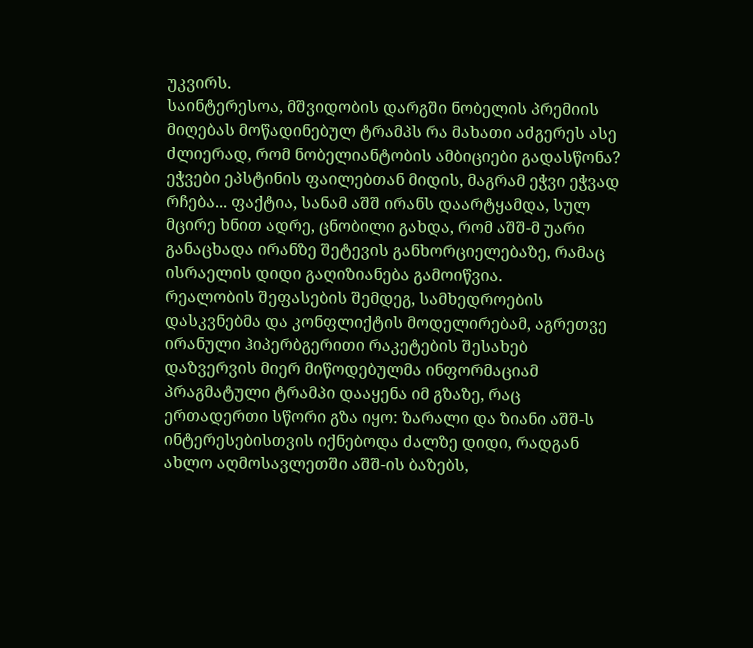უკვირს.
საინტერესოა, მშვიდობის დარგში ნობელის პრემიის მიღებას მოწადინებულ ტრამპს რა მახათი აძგერეს ასე ძლიერად, რომ ნობელიანტობის ამბიციები გადასწონა? ეჭვები ეპსტინის ფაილებთან მიდის, მაგრამ ეჭვი ეჭვად რჩება... ფაქტია, სანამ აშშ ირანს დაარტყამდა, სულ მცირე ხნით ადრე, ცნობილი გახდა, რომ აშშ-მ უარი განაცხადა ირანზე შეტევის განხორციელებაზე, რამაც ისრაელის დიდი გაღიზიანება გამოიწვია.
რეალობის შეფასების შემდეგ, სამხედროების დასკვნებმა და კონფლიქტის მოდელირებამ, აგრეთვე ირანული ჰიპერბგერითი რაკეტების შესახებ დაზვერვის მიერ მიწოდებულმა ინფორმაციამ პრაგმატული ტრამპი დააყენა იმ გზაზე, რაც ერთადერთი სწორი გზა იყო: ზარალი და ზიანი აშშ-ს ინტერესებისთვის იქნებოდა ძალზე დიდი, რადგან ახლო აღმოსავლეთში აშშ-ის ბაზებს,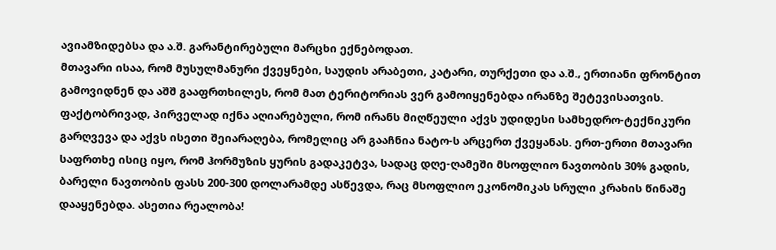ავიამზიდებსა და ა.შ. გარანტირებული მარცხი ექნებოდათ.
მთავარი ისაა, რომ მუსულმანური ქვეყნები, საუდის არაბეთი, კატარი, თურქეთი და ა.შ., ერთიანი ფრონტით გამოვიდნენ და აშშ გააფრთხილეს, რომ მათ ტერიტორიას ვერ გამოიყენებდა ირანზე შეტევისათვის. ფაქტობრივად, პირველად იქნა აღიარებული, რომ ირანს მიღწეული აქვს უდიდესი სამხედრო-ტექნიკური გარღვევა და აქვს ისეთი შეიარაღება, რომელიც არ გააჩნია ნატო-ს არცერთ ქვეყანას. ერთ-ერთი მთავარი საფრთხე ისიც იყო, რომ ჰორმუზის ყურის გადაკეტვა, სადაც დღე-ღამეში მსოფლიო ნავთობის 30% გადის, ბარელი ნავთობის ფასს 200-300 დოლარამდე ასწევდა, რაც მსოფლიო ეკონომიკას სრული კრახის წინაშე დააყენებდა. ასეთია რეალობა!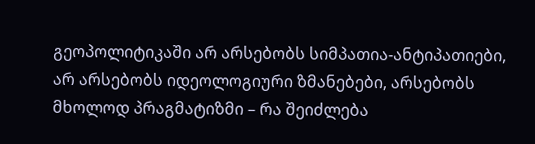გეოპოლიტიკაში არ არსებობს სიმპათია-ანტიპათიები, არ არსებობს იდეოლოგიური ზმანებები, არსებობს მხოლოდ პრაგმატიზმი – რა შეიძლება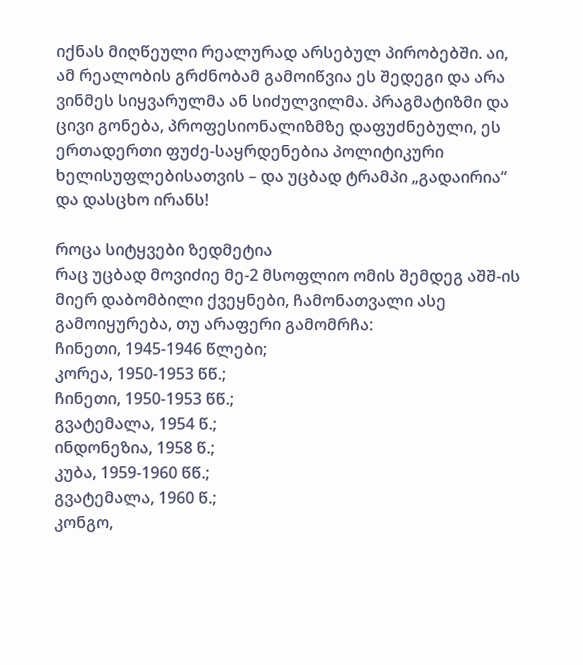იქნას მიღწეული რეალურად არსებულ პირობებში. აი, ამ რეალობის გრძნობამ გამოიწვია ეს შედეგი და არა ვინმეს სიყვარულმა ან სიძულვილმა. პრაგმატიზმი და ცივი გონება, პროფესიონალიზმზე დაფუძნებული, ეს ერთადერთი ფუძე-საყრდენებია პოლიტიკური ხელისუფლებისათვის – და უცბად ტრამპი „გადაირია“ და დასცხო ირანს!

როცა სიტყვები ზედმეტია
რაც უცბად მოვიძიე მე-2 მსოფლიო ომის შემდეგ აშშ-ის მიერ დაბომბილი ქვეყნები, ჩამონათვალი ასე გამოიყურება, თუ არაფერი გამომრჩა:
ჩინეთი, 1945-1946 წლები;
კორეა, 1950-1953 წწ.;
ჩინეთი, 1950-1953 წწ.;
გვატემალა, 1954 წ.;
ინდონეზია, 1958 წ.;
კუბა, 1959-1960 წწ.;
გვატემალა, 1960 წ.;
კონგო,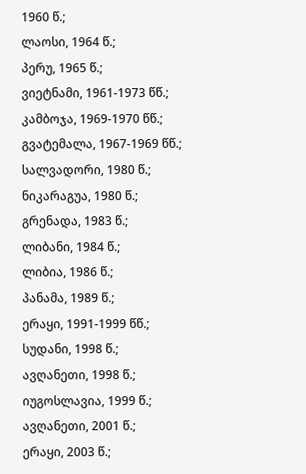1960 წ.;
ლაოსი, 1964 წ.;
პერუ, 1965 წ.;
ვიეტნამი, 1961-1973 წწ.;
კამბოჯა, 1969-1970 წწ.;
გვატემალა, 1967-1969 წწ.;
სალვადორი, 1980 წ.;
ნიკარაგუა, 1980 წ.;
გრენადა, 1983 წ.;
ლიბანი, 1984 წ.;
ლიბია, 1986 წ.;
პანამა, 1989 წ.;
ერაყი, 1991-1999 წწ.;
სუდანი, 1998 წ.;
ავღანეთი, 1998 წ.;
იუგოსლავია, 1999 წ.;
ავღანეთი, 2001 წ.;
ერაყი, 2003 წ.;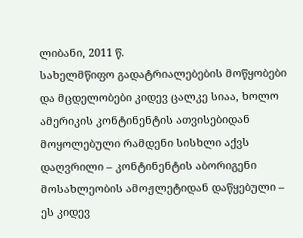ლიბანი, 2011 წ.
სახელმწიფო გადატრიალებების მოწყობები და მცდელობები კიდევ ცალკე სიაა, ხოლო ამერიკის კონტინენტის ათვისებიდან მოყოლებული რამდენი სისხლი აქვს დაღვრილი – კონტინენტის აბორიგენი მოსახლეობის ამოჟლეტიდან დაწყებული – ეს კიდევ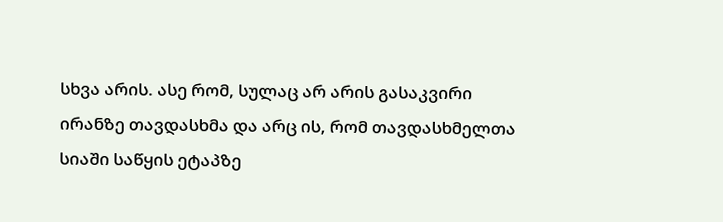სხვა არის. ასე რომ, სულაც არ არის გასაკვირი ირანზე თავდასხმა და არც ის, რომ თავდასხმელთა სიაში საწყის ეტაპზე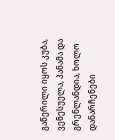გაწერილი იყოს კუბა, ვენესუელა, პანამა და გრენლანდია, ხოლო დანარჩენები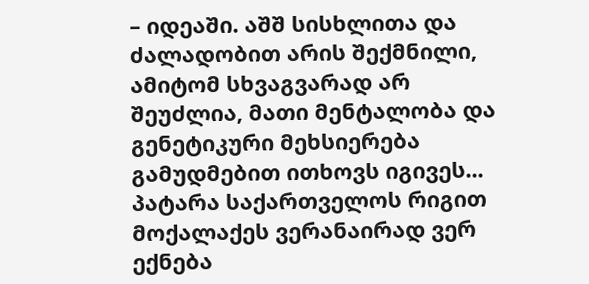– იდეაში. აშშ სისხლითა და ძალადობით არის შექმნილი, ამიტომ სხვაგვარად არ შეუძლია, მათი მენტალობა და გენეტიკური მეხსიერება გამუდმებით ითხოვს იგივეს...
პატარა საქართველოს რიგით მოქალაქეს ვერანაირად ვერ ექნება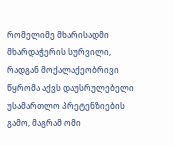რომელიმე მხარისადმი მხარდაჭერის სურვილი, რადგან მოქალაქეობრივი წყრომა აქვს დაუსრულებელი უსამართლო პრეტენზიების გამო, მაგრამ ომი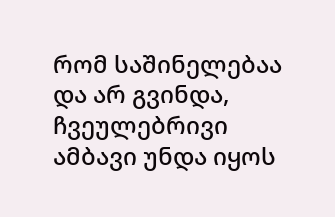რომ საშინელებაა და არ გვინდა, ჩვეულებრივი ამბავი უნდა იყოს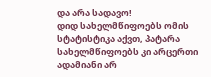და არა სადავო!
დიდ სახელმწიფოებს ომის სტატისტიკა აქვთ, პატარა სახელმწიფოებს კი არცერთი ადამიანი არ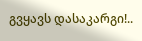გვყავს დასაკარგი!..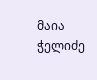მაია ჭელიძე